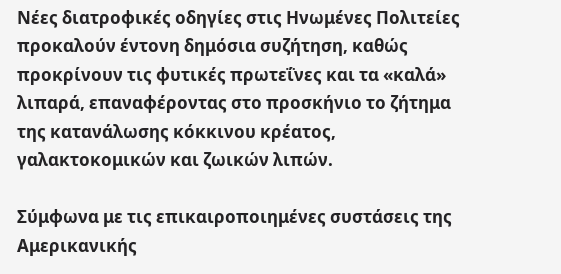Νέες διατροφικές οδηγίες στις Ηνωμένες Πολιτείες προκαλούν έντονη δημόσια συζήτηση, καθώς προκρίνουν τις φυτικές πρωτεΐνες και τα «καλά» λιπαρά, επαναφέροντας στο προσκήνιο το ζήτημα της κατανάλωσης κόκκινου κρέατος, γαλακτοκομικών και ζωικών λιπών.

Σύμφωνα με τις επικαιροποιημένες συστάσεις της Αμερικανικής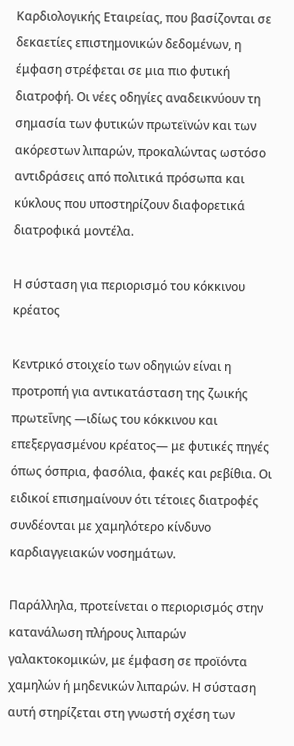Καρδιολογικής Εταιρείας, που βασίζονται σε δεκαετίες επιστημονικών δεδομένων, η έμφαση στρέφεται σε μια πιο φυτική διατροφή. Οι νέες οδηγίες αναδεικνύουν τη σημασία των φυτικών πρωτεϊνών και των ακόρεστων λιπαρών, προκαλώντας ωστόσο αντιδράσεις από πολιτικά πρόσωπα και κύκλους που υποστηρίζουν διαφορετικά διατροφικά μοντέλα.

Η σύσταση για περιορισμό του κόκκινου κρέατος

Κεντρικό στοιχείο των οδηγιών είναι η προτροπή για αντικατάσταση της ζωικής πρωτεΐνης —ιδίως του κόκκινου και επεξεργασμένου κρέατος— με φυτικές πηγές όπως όσπρια, φασόλια, φακές και ρεβίθια. Οι ειδικοί επισημαίνουν ότι τέτοιες διατροφές συνδέονται με χαμηλότερο κίνδυνο καρδιαγγειακών νοσημάτων.

Παράλληλα, προτείνεται ο περιορισμός στην κατανάλωση πλήρους λιπαρών γαλακτοκομικών, με έμφαση σε προϊόντα χαμηλών ή μηδενικών λιπαρών. Η σύσταση αυτή στηρίζεται στη γνωστή σχέση των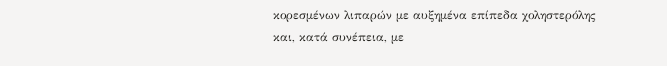κορεσμένων λιπαρών με αυξημένα επίπεδα χοληστερόλης και, κατά συνέπεια, με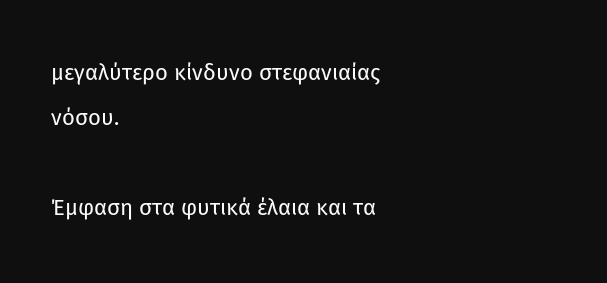μεγαλύτερο κίνδυνο στεφανιαίας νόσου.

Έμφαση στα φυτικά έλαια και τα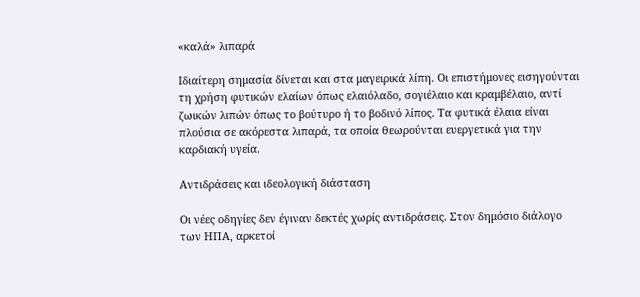«καλά» λιπαρά

Ιδιαίτερη σημασία δίνεται και στα μαγειρικά λίπη. Οι επιστήμονες εισηγούνται τη χρήση φυτικών ελαίων όπως ελαιόλαδο, σογιέλαιο και κραμβέλαιο, αντί ζωικών λιπών όπως το βούτυρο ή το βοδινό λίπος. Τα φυτικά έλαια είναι πλούσια σε ακόρεστα λιπαρά, τα οποία θεωρούνται ευεργετικά για την καρδιακή υγεία.

Αντιδράσεις και ιδεολογική διάσταση

Οι νέες οδηγίες δεν έγιναν δεκτές χωρίς αντιδράσεις. Στον δημόσιο διάλογο των ΗΠΑ, αρκετοί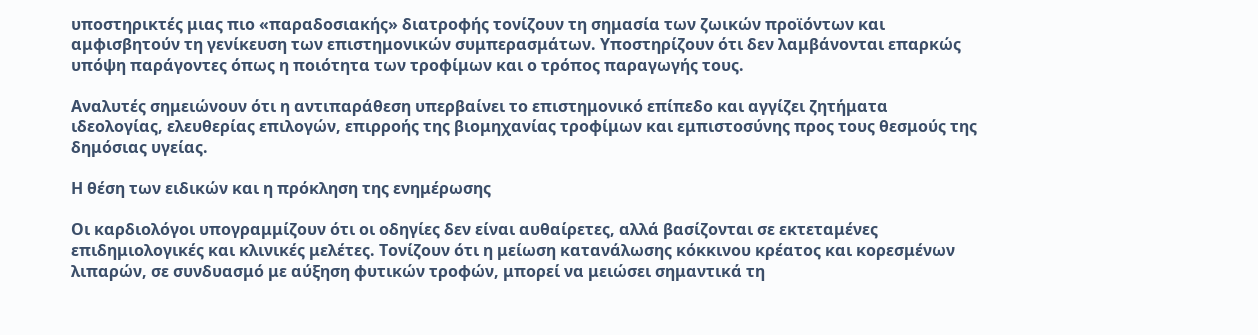υποστηρικτές μιας πιο «παραδοσιακής» διατροφής τονίζουν τη σημασία των ζωικών προϊόντων και αμφισβητούν τη γενίκευση των επιστημονικών συμπερασμάτων. Υποστηρίζουν ότι δεν λαμβάνονται επαρκώς υπόψη παράγοντες όπως η ποιότητα των τροφίμων και ο τρόπος παραγωγής τους.

Αναλυτές σημειώνουν ότι η αντιπαράθεση υπερβαίνει το επιστημονικό επίπεδο και αγγίζει ζητήματα ιδεολογίας, ελευθερίας επιλογών, επιρροής της βιομηχανίας τροφίμων και εμπιστοσύνης προς τους θεσμούς της δημόσιας υγείας.

Η θέση των ειδικών και η πρόκληση της ενημέρωσης

Οι καρδιολόγοι υπογραμμίζουν ότι οι οδηγίες δεν είναι αυθαίρετες, αλλά βασίζονται σε εκτεταμένες επιδημιολογικές και κλινικές μελέτες. Τονίζουν ότι η μείωση κατανάλωσης κόκκινου κρέατος και κορεσμένων λιπαρών, σε συνδυασμό με αύξηση φυτικών τροφών, μπορεί να μειώσει σημαντικά τη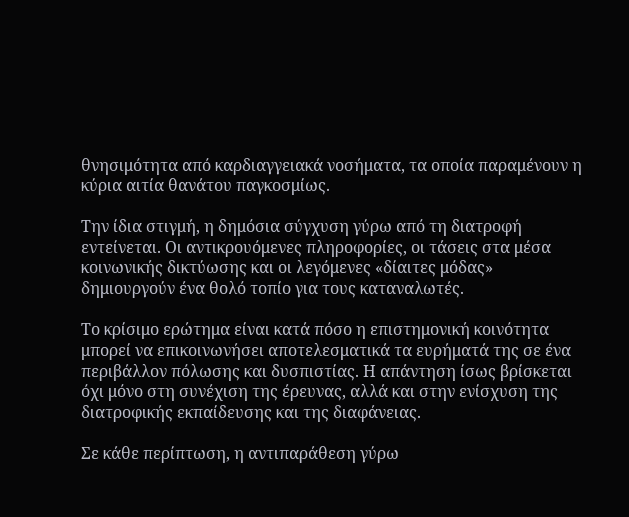θνησιμότητα από καρδιαγγειακά νοσήματα, τα οποία παραμένουν η κύρια αιτία θανάτου παγκοσμίως.

Την ίδια στιγμή, η δημόσια σύγχυση γύρω από τη διατροφή εντείνεται. Οι αντικρουόμενες πληροφορίες, οι τάσεις στα μέσα κοινωνικής δικτύωσης και οι λεγόμενες «δίαιτες μόδας» δημιουργούν ένα θολό τοπίο για τους καταναλωτές.

Το κρίσιμο ερώτημα είναι κατά πόσο η επιστημονική κοινότητα μπορεί να επικοινωνήσει αποτελεσματικά τα ευρήματά της σε ένα περιβάλλον πόλωσης και δυσπιστίας. Η απάντηση ίσως βρίσκεται όχι μόνο στη συνέχιση της έρευνας, αλλά και στην ενίσχυση της διατροφικής εκπαίδευσης και της διαφάνειας.

Σε κάθε περίπτωση, η αντιπαράθεση γύρω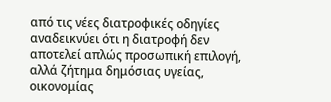από τις νέες διατροφικές οδηγίες αναδεικνύει ότι η διατροφή δεν αποτελεί απλώς προσωπική επιλογή, αλλά ζήτημα δημόσιας υγείας, οικονομίας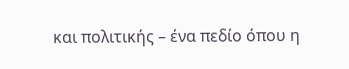και πολιτικής – ένα πεδίο όπου η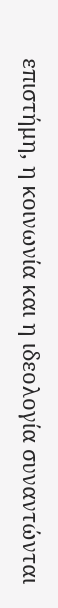επιστήμη, η κοινωνία και η ιδεολογία συναντώνται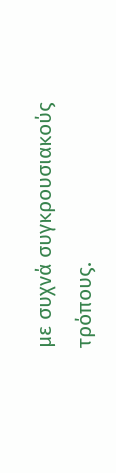με συχνά συγκρουσιακούς τρόπους.